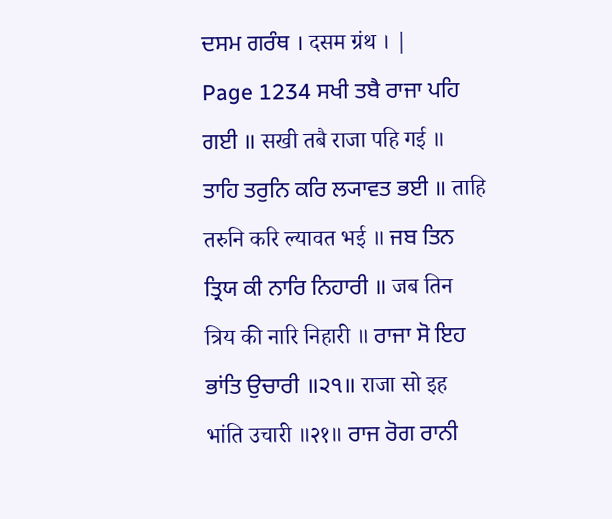ਦਸਮ ਗਰੰਥ । दसम ग्रंथ । |
Page 1234 ਸਖੀ ਤਬੈ ਰਾਜਾ ਪਹਿ ਗਈ ॥ सखी तबै राजा पहि गई ॥ ਤਾਹਿ ਤਰੁਨਿ ਕਰਿ ਲ੍ਯਾਵਤ ਭਈ ॥ ताहि तरुनि करि ल्यावत भई ॥ ਜਬ ਤਿਨ ਤ੍ਰਿਯ ਕੀ ਨਾਰਿ ਨਿਹਾਰੀ ॥ जब तिन त्रिय की नारि निहारी ॥ ਰਾਜਾ ਸੋ ਇਹ ਭਾਂਤਿ ਉਚਾਰੀ ॥੨੧॥ राजा सो इह भांति उचारी ॥२१॥ ਰਾਜ ਰੋਗ ਰਾਨੀ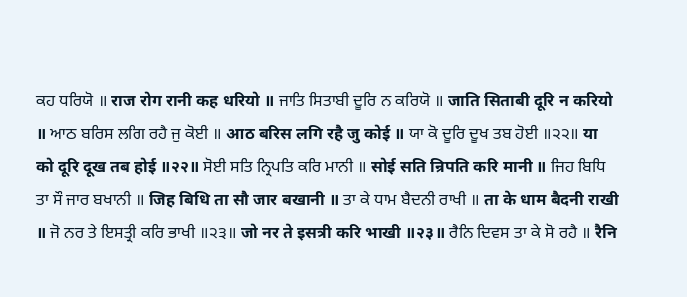ਕਹ ਧਰਿਯੋ ॥ राज रोग रानी कह धरियो ॥ ਜਾਤਿ ਸਿਤਾਬੀ ਦੂਰਿ ਨ ਕਰਿਯੋ ॥ जाति सिताबी दूरि न करियो ॥ ਆਠ ਬਰਿਸ ਲਗਿ ਰਹੈ ਜੁ ਕੋਈ ॥ आठ बरिस लगि रहै जु कोई ॥ ਯਾ ਕੋ ਦੂਰਿ ਦੂਖ ਤਬ ਹੋਈ ॥੨੨॥ या को दूरि दूख तब होई ॥२२॥ ਸੋਈ ਸਤਿ ਨ੍ਰਿਪਤਿ ਕਰਿ ਮਾਨੀ ॥ सोई सति न्रिपति करि मानी ॥ ਜਿਹ ਬਿਧਿ ਤਾ ਸੌ ਜਾਰ ਬਖਾਨੀ ॥ जिह बिधि ता सौ जार बखानी ॥ ਤਾ ਕੇ ਧਾਮ ਬੈਦਨੀ ਰਾਖੀ ॥ ता के धाम बैदनी राखी ॥ ਜੋ ਨਰ ਤੇ ਇਸਤ੍ਰੀ ਕਰਿ ਭਾਖੀ ॥੨੩॥ जो नर ते इसत्री करि भाखी ॥२३॥ ਰੈਨਿ ਦਿਵਸ ਤਾ ਕੇ ਸੋ ਰਹੈ ॥ रैनि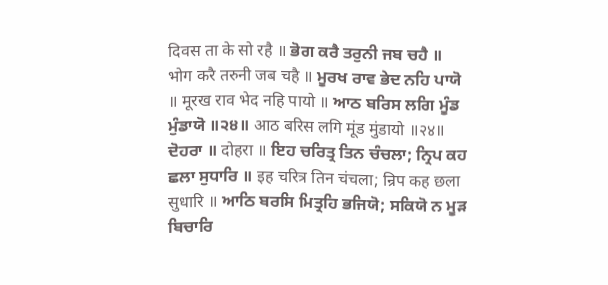दिवस ता के सो रहै ॥ ਭੋਗ ਕਰੈ ਤਰੁਨੀ ਜਬ ਚਹੈ ॥ भोग करै तरुनी जब चहै ॥ ਮੂਰਖ ਰਾਵ ਭੇਦ ਨਹਿ ਪਾਯੋ ॥ मूरख राव भेद नहि पायो ॥ ਆਠ ਬਰਿਸ ਲਗਿ ਮੂੰਡ ਮੁੰਡਾਯੋ ॥੨੪॥ आठ बरिस लगि मूंड मुंडायो ॥२४॥ ਦੋਹਰਾ ॥ दोहरा ॥ ਇਹ ਚਰਿਤ੍ਰ ਤਿਨ ਚੰਚਲਾ; ਨ੍ਰਿਪ ਕਹ ਛਲਾ ਸੁਧਾਰਿ ॥ इह चरित्र तिन चंचला; न्रिप कह छला सुधारि ॥ ਆਠਿ ਬਰਸਿ ਮਿਤ੍ਰਹਿ ਭਜਿਯੋ; ਸਕਿਯੋ ਨ ਮੂੜ ਬਿਚਾਰਿ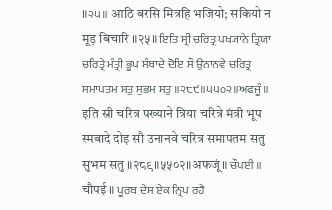॥੨੫॥ आठि बरसि मित्रहि भजियो; सकियो न मूड़ बिचारि ॥२५॥ ਇਤਿ ਸ੍ਰੀ ਚਰਿਤ੍ਰ ਪਖ੍ਯਾਨੇ ਤ੍ਰਿਯਾ ਚਰਿਤ੍ਰੇ ਮੰਤ੍ਰੀ ਭੂਪ ਸੰਬਾਦੇ ਦੋਇ ਸੌ ਉਨਾਨਵੇ ਚਰਿਤ੍ਰ ਸਮਾਪਤਮ ਸਤੁ ਸੁਭਮ ਸਤੁ ॥੨੮੯॥੫੫੦੨॥ਅਫਜੂੰ॥ इति स्री चरित्र पख्याने त्रिया चरित्रे मंत्री भूप स्मबादे दोइ सौ उनानवे चरित्र समापतम सतु सुभम सतु ॥२८९॥५५०२॥अफजूं॥ ਚੌਪਈ ॥ चौपई ॥ ਪੂਰਬ ਦੇਸ ਏਕ ਨ੍ਰਿਪ ਰਹੈ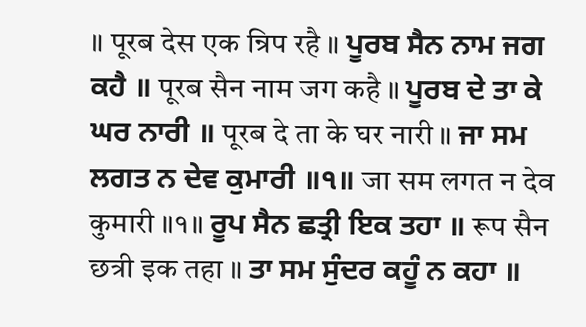॥ पूरब देस एक न्रिप रहै ॥ ਪੂਰਬ ਸੈਨ ਨਾਮ ਜਗ ਕਹੈ ॥ पूरब सैन नाम जग कहै ॥ ਪੂਰਬ ਦੇ ਤਾ ਕੇ ਘਰ ਨਾਰੀ ॥ पूरब दे ता के घर नारी ॥ ਜਾ ਸਮ ਲਗਤ ਨ ਦੇਵ ਕੁਮਾਰੀ ॥੧॥ जा सम लगत न देव कुमारी ॥१॥ ਰੂਪ ਸੈਨ ਛਤ੍ਰੀ ਇਕ ਤਹਾ ॥ रूप सैन छत्री इक तहा ॥ ਤਾ ਸਮ ਸੁੰਦਰ ਕਹੂੰ ਨ ਕਹਾ ॥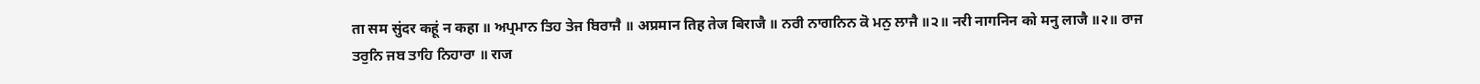ता सम सुंदर कहूं न कहा ॥ ਅਪ੍ਰਮਾਨ ਤਿਹ ਤੇਜ ਬਿਰਾਜੈ ॥ अप्रमान तिह तेज बिराजै ॥ ਨਰੀ ਨਾਗਨਿਨ ਕੋ ਮਨੁ ਲਾਜੈ ॥੨॥ नरी नागनिन को मनु लाजै ॥२॥ ਰਾਜ ਤਰੁਨਿ ਜਬ ਤਾਹਿ ਨਿਹਾਰਾ ॥ राज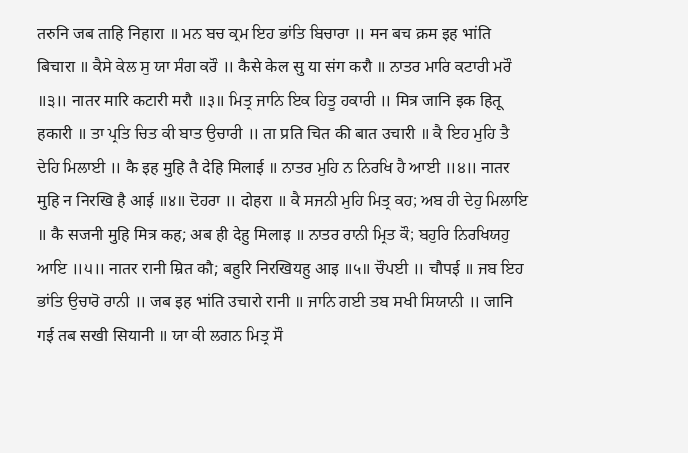तरुनि जब ताहि निहारा ॥ ਮਨ ਬਚ ਕ੍ਰਮ ਇਹ ਭਾਂਤਿ ਬਿਚਾਰਾ ॥ मन बच क्रम इह भांति बिचारा ॥ ਕੈਸੇ ਕੇਲ ਸੁ ਯਾ ਸੰਗ ਕਰੌ ॥ कैसे केल सु या संग करौ ॥ ਨਾਤਰ ਮਾਰਿ ਕਟਾਰੀ ਮਰੌ ॥੩॥ नातर मारि कटारी मरौ ॥३॥ ਮਿਤ੍ਰ ਜਾਨਿ ਇਕ ਹਿਤੂ ਹਕਾਰੀ ॥ मित्र जानि इक हितू हकारी ॥ ਤਾ ਪ੍ਰਤਿ ਚਿਤ ਕੀ ਬਾਤ ਉਚਾਰੀ ॥ ता प्रति चित की बात उचारी ॥ ਕੈ ਇਹ ਮੁਹਿ ਤੈ ਦੇਹਿ ਮਿਲਾਈ ॥ कै इह मुहि तै देहि मिलाई ॥ ਨਾਤਰ ਮੁਹਿ ਨ ਨਿਰਖਿ ਹੈ ਆਈ ॥੪॥ नातर मुहि न निरखि है आई ॥४॥ ਦੋਹਰਾ ॥ दोहरा ॥ ਕੈ ਸਜਨੀ ਮੁਹਿ ਮਿਤ੍ਰ ਕਹ; ਅਬ ਹੀ ਦੇਹੁ ਮਿਲਾਇ ॥ कै सजनी मुहि मित्र कह; अब ही देहु मिलाइ ॥ ਨਾਤਰ ਰਾਨੀ ਮ੍ਰਿਤ ਕੌ; ਬਹੁਰਿ ਨਿਰਖਿਯਹੁ ਆਇ ॥੫॥ नातर रानी म्रित कौ; बहुरि निरखियहु आइ ॥५॥ ਚੌਪਈ ॥ चौपई ॥ ਜਬ ਇਹ ਭਾਂਤਿ ਉਚਾਰੋ ਰਾਨੀ ॥ जब इह भांति उचारो रानी ॥ ਜਾਨਿ ਗਈ ਤਬ ਸਖੀ ਸਿਯਾਨੀ ॥ जानि गई तब सखी सियानी ॥ ਯਾ ਕੀ ਲਗਨ ਮਿਤ੍ਰ ਸੌ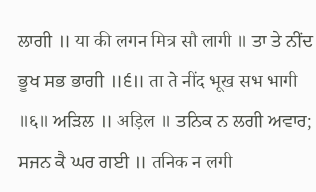ਲਾਗੀ ॥ या की लगन मित्र सौ लागी ॥ ਤਾ ਤੇ ਨੀਂਦ ਭੂਖ ਸਭ ਭਾਗੀ ॥੬॥ ता ते नींद भूख सभ भागी ॥६॥ ਅੜਿਲ ॥ अड़िल ॥ ਤਨਿਕ ਨ ਲਗੀ ਅਵਾਰ; ਸਜਨ ਕੈ ਘਰ ਗਈ ॥ तनिक न लगी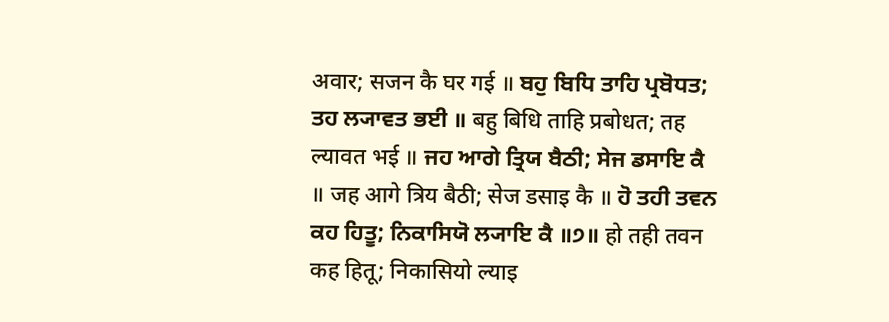अवार; सजन कै घर गई ॥ ਬਹੁ ਬਿਧਿ ਤਾਹਿ ਪ੍ਰਬੋਧਤ; ਤਹ ਲ੍ਯਾਵਤ ਭਈ ॥ बहु बिधि ताहि प्रबोधत; तह ल्यावत भई ॥ ਜਹ ਆਗੇ ਤ੍ਰਿਯ ਬੈਠੀ; ਸੇਜ ਡਸਾਇ ਕੈ ॥ जह आगे त्रिय बैठी; सेज डसाइ कै ॥ ਹੋ ਤਹੀ ਤਵਨ ਕਹ ਹਿਤੂ; ਨਿਕਾਸਿਯੋ ਲ੍ਯਾਇ ਕੈ ॥੭॥ हो तही तवन कह हितू; निकासियो ल्याइ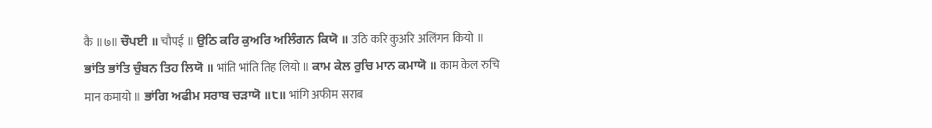कै ॥७॥ ਚੌਪਈ ॥ चौपई ॥ ਉਠਿ ਕਰਿ ਕੁਅਰਿ ਅਲਿੰਗਨ ਕਿਯੋ ॥ उठि करि कुअरि अलिंगन कियो ॥ ਭਾਂਤਿ ਭਾਂਤਿ ਚੁੰਬਨ ਤਿਹ ਲਿਯੋ ॥ भांति भांति तिह लियो ॥ ਕਾਮ ਕੇਲ ਰੁਚਿ ਮਾਨ ਕਮਾਯੋ ॥ काम केल रुचि मान कमायो ॥ ਭਾਂਗਿ ਅਫੀਮ ਸਰਾਬ ਚੜਾਯੋ ॥੮॥ भांगि अफीम सराब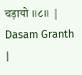चड़ायो ॥८॥ |
Dasam Granth |